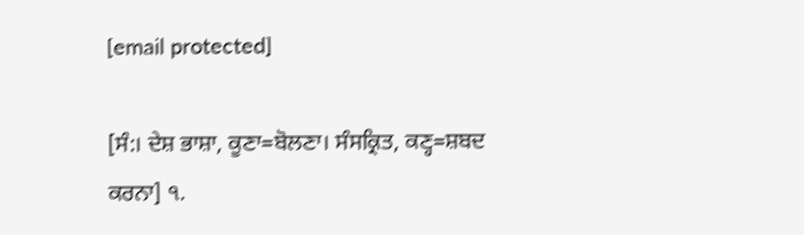[email protected]

[ਸੰ:। ਦੇਸ਼ ਭਾਸ਼ਾ, ਕੂਣਾ=ਬੋਲਣਾ। ਸੰਸਕ੍ਰਿਤ, ਕਣ੍ਹ=ਸ਼ਬਦ ਕਰਨਾ] ੧.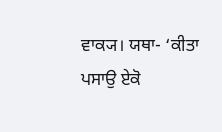ਵਾਕ੍ਯ। ਯਥਾ- ‘ਕੀਤਾ ਪਸਾਉ ਏਕੋ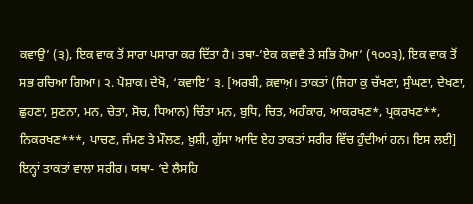ਕਵਾਉ’ (੩), ਇਕ ਵਾਕ ਤੋਂ ਸਾਰਾ ਪਸਾਰਾ ਕਰ ਦਿੱਤਾ ਹੈ। ਤਥਾ-’ਏਕ ਕਵਾਵੈ ਤੇ ਸਭਿ ਹੋਆ’ (੧੦੦੩), ਇਕ ਵਾਕ ਤੋਂ ਸਭ ਰਚਿਆ ਗਿਆ। ੨. ਪੋਸ਼ਾਕ। ਦੇਖੋ, ‘ਕਵਾਇ’ ੩. [ਅਰਬੀ, ਕ਼ਵਾਅ਼। ਤਾਕਤਾਂ (ਜਿਹਾ ਕੁ ਚੱਖਣਾ, ਸੁੰਘਣਾ, ਦੇਖਣਾ, ਛੁਹਣਾ, ਸੁਣਨਾ, ਮਨ, ਚੇਤਾ, ਸੋਚ, ਧਿਆਨ) ਚਿੰਤਾ ਮਨ, ਬੁਧਿ, ਚਿਤ, ਅਹੰਕਾਰ, ਆਕਰਖਣ*, ਪ੍ਰਕਰਖਣ**, ਨਿਕਰਖਣ***, ਪਾਚਣ, ਜੰਮਣ ਤੇ ਮੌਲਣ, ਖ਼ੁਸ਼ੀ, ਗੁੱਸਾ ਆਦਿ ਏਹ ਤਾਕਤਾਂ ਸਰੀਰ ਵਿੱਚ ਹੁੰਦੀਆਂ ਹਨ। ਇਸ ਲਈ] ਇਨ੍ਹਾਂ ਤਾਕਤਾਂ ਵਾਲਾ ਸਰੀਰ। ਯਥਾ- ‘ਦੇ ਲੈਸਹਿ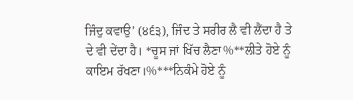ਜਿੰਦੁ ਕਵਾਉ’ (੪੬੩), ਜਿੰਦ ਤੇ ਸਰੀਰ ਲੈ ਵੀ ਲੈਂਦਾ ਹੈ ਤੇ ਦੇ ਵੀ ਦੇਂਦਾ ਹੈ। *ਚੂਸ ਜਾਂ ਖਿੱਚ ਲੈਣਾ%**ਲੀਤੇ ਹੋਏ ਨੂੰ ਕਾਇਮ ਰੱਖਣਾ।%***ਨਿਕੰਮੇ ਹੋਏ ਨੂੰ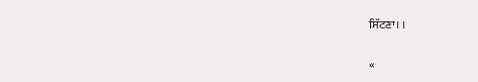ਸਿੱਟਣਾ। ।

«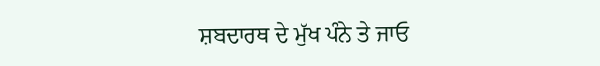ਸ਼ਬਦਾਰਥ ਦੇ ਮੁੱਖ ਪੰਨੇ ਤੇ ਜਾਓ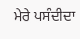ਮੇਰੇ ਪਸੰਦੀਦਾ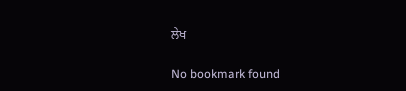ਲੇਖ

No bookmark found